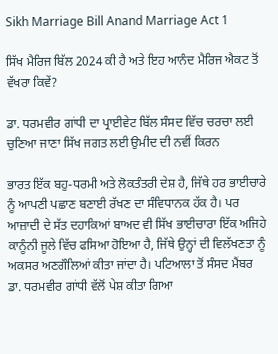Sikh Marriage Bill Anand Marriage Act 1

ਸਿੱਖ ਮੈਰਿਜ ਬਿੱਲ 2024 ਕੀ ਹੈ ਅਤੇ ਇਹ ਆਨੰਦ ਮੈਰਿਜ ਐਕਟ ਤੋਂ ਵੱਖਰਾ ਕਿਵੇਂ?

ਡਾ. ਧਰਮਵੀਰ ਗਾਂਧੀ ਦਾ ਪ੍ਰਾਈਵੇਟ ਬਿੱਲ ਸੰਸਦ ਵਿੱਚ ਚਰਚਾ ਲਈ ਚੁਣਿਆ ਜਾਣਾ ਸਿੱਖ ਜਗਤ ਲਈ ਉਮੀਦ ਦੀ ਨਵੀਂ ਕਿਰਨ

ਭਾਰਤ ਇੱਕ ਬਹੁ-ਧਰਮੀ ਅਤੇ ਲੋਕਤੰਤਰੀ ਦੇਸ਼ ਹੈ, ਜਿੱਥੇ ਹਰ ਭਾਈਚਾਰੇ ਨੂੰ ਆਪਣੀ ਪਛਾਣ ਬਣਾਈ ਰੱਖਣ ਦਾ ਸੰਵਿਧਾਨਕ ਹੱਕ ਹੈ। ਪਰ ਆਜ਼ਾਦੀ ਦੇ ਸੱਤ ਦਹਾਕਿਆਂ ਬਾਅਦ ਵੀ ਸਿੱਖ ਭਾਈਚਾਰਾ ਇੱਕ ਅਜਿਹੇ ਕਾਨੂੰਨੀ ਜੂਲੇ ਵਿੱਚ ਫਸਿਆ ਹੋਇਆ ਹੈ, ਜਿੱਥੇ ਉਨ੍ਹਾਂ ਦੀ ਵਿਲੱਖਣਤਾ ਨੂੰ ਅਕਸਰ ਅਣਗੌਲਿਆਂ ਕੀਤਾ ਜਾਂਦਾ ਹੈ। ਪਟਿਆਲਾ ਤੋਂ ਸੰਸਦ ਮੈਂਬਰ ਡਾ. ਧਰਮਵੀਰ ਗਾਂਧੀ ਵੱਲੋਂ ਪੇਸ਼ ਕੀਤਾ ਗਿਆ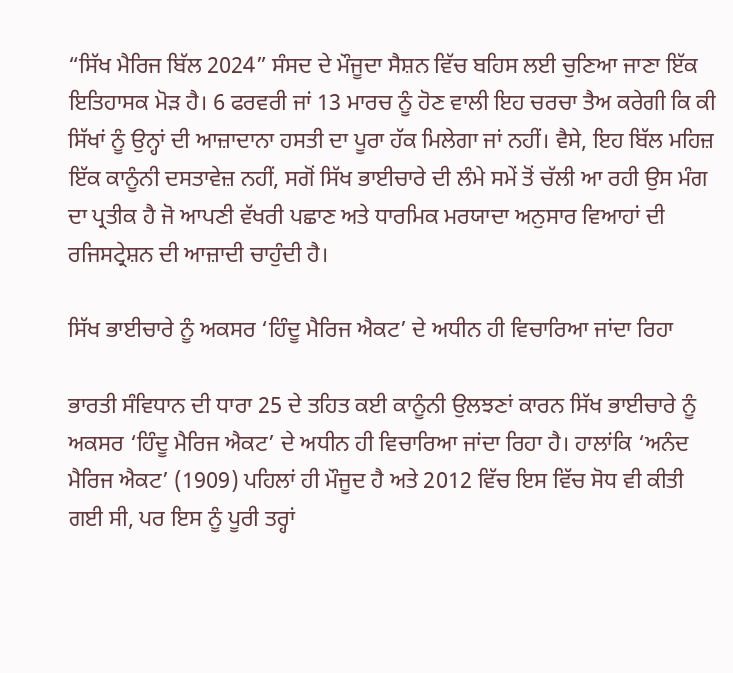“ਸਿੱਖ ਮੈਰਿਜ ਬਿੱਲ 2024” ਸੰਸਦ ਦੇ ਮੌਜੂਦਾ ਸੈਸ਼ਨ ਵਿੱਚ ਬਹਿਸ ਲਈ ਚੁਣਿਆ ਜਾਣਾ ਇੱਕ ਇਤਿਹਾਸਕ ਮੋੜ ਹੈ। 6 ਫਰਵਰੀ ਜਾਂ 13 ਮਾਰਚ ਨੂੰ ਹੋਣ ਵਾਲੀ ਇਹ ਚਰਚਾ ਤੈਅ ਕਰੇਗੀ ਕਿ ਕੀ ਸਿੱਖਾਂ ਨੂੰ ਉਨ੍ਹਾਂ ਦੀ ਆਜ਼ਾਦਾਨਾ ਹਸਤੀ ਦਾ ਪੂਰਾ ਹੱਕ ਮਿਲੇਗਾ ਜਾਂ ਨਹੀਂ। ਵੈਸੇ, ਇਹ ਬਿੱਲ ਮਹਿਜ਼ ਇੱਕ ਕਾਨੂੰਨੀ ਦਸਤਾਵੇਜ਼ ਨਹੀਂ, ਸਗੋਂ ਸਿੱਖ ਭਾਈਚਾਰੇ ਦੀ ਲੰਮੇ ਸਮੇਂ ਤੋਂ ਚੱਲੀ ਆ ਰਹੀ ਉਸ ਮੰਗ ਦਾ ਪ੍ਰਤੀਕ ਹੈ ਜੋ ਆਪਣੀ ਵੱਖਰੀ ਪਛਾਣ ਅਤੇ ਧਾਰਮਿਕ ਮਰਯਾਦਾ ਅਨੁਸਾਰ ਵਿਆਹਾਂ ਦੀ ਰਜਿਸਟ੍ਰੇਸ਼ਨ ਦੀ ਆਜ਼ਾਦੀ ਚਾਹੁੰਦੀ ਹੈ।

ਸਿੱਖ ਭਾਈਚਾਰੇ ਨੂੰ ਅਕਸਰ ‘ਹਿੰਦੂ ਮੈਰਿਜ ਐਕਟ’ ਦੇ ਅਧੀਨ ਹੀ ਵਿਚਾਰਿਆ ਜਾਂਦਾ ਰਿਹਾ

ਭਾਰਤੀ ਸੰਵਿਧਾਨ ਦੀ ਧਾਰਾ 25 ਦੇ ਤਹਿਤ ਕਈ ਕਾਨੂੰਨੀ ਉਲਝਣਾਂ ਕਾਰਨ ਸਿੱਖ ਭਾਈਚਾਰੇ ਨੂੰ ਅਕਸਰ ‘ਹਿੰਦੂ ਮੈਰਿਜ ਐਕਟ’ ਦੇ ਅਧੀਨ ਹੀ ਵਿਚਾਰਿਆ ਜਾਂਦਾ ਰਿਹਾ ਹੈ। ਹਾਲਾਂਕਿ ‘ਅਨੰਦ ਮੈਰਿਜ ਐਕਟ’ (1909) ਪਹਿਲਾਂ ਹੀ ਮੌਜੂਦ ਹੈ ਅਤੇ 2012 ਵਿੱਚ ਇਸ ਵਿੱਚ ਸੋਧ ਵੀ ਕੀਤੀ ਗਈ ਸੀ, ਪਰ ਇਸ ਨੂੰ ਪੂਰੀ ਤਰ੍ਹਾਂ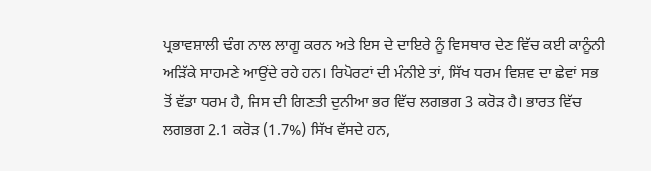ਪ੍ਰਭਾਵਸ਼ਾਲੀ ਢੰਗ ਨਾਲ ਲਾਗੂ ਕਰਨ ਅਤੇ ਇਸ ਦੇ ਦਾਇਰੇ ਨੂੰ ਵਿਸਥਾਰ ਦੇਣ ਵਿੱਚ ਕਈ ਕਾਨੂੰਨੀ ਅੜਿੱਕੇ ਸਾਹਮਣੇ ਆਉਂਦੇ ਰਹੇ ਹਨ। ਰਿਪੋਰਟਾਂ ਦੀ ਮੰਨੀਏ ਤਾਂ, ਸਿੱਖ ਧਰਮ ਵਿਸ਼ਵ ਦਾ ਛੇਵਾਂ ਸਭ ਤੋਂ ਵੱਡਾ ਧਰਮ ਹੈ, ਜਿਸ ਦੀ ਗਿਣਤੀ ਦੁਨੀਆ ਭਰ ਵਿੱਚ ਲਗਭਗ 3 ਕਰੋੜ ਹੈ। ਭਾਰਤ ਵਿੱਚ ਲਗਭਗ 2.1 ਕਰੋੜ (1.7%) ਸਿੱਖ ਵੱਸਦੇ ਹਨ,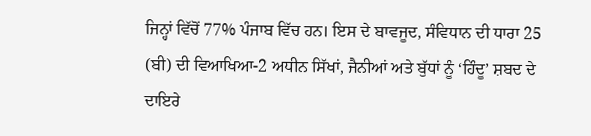ਜਿਨ੍ਹਾਂ ਵਿੱਚੋਂ 77% ਪੰਜਾਬ ਵਿੱਚ ਹਨ। ਇਸ ਦੇ ਬਾਵਜੂਦ, ਸੰਵਿਧਾਨ ਦੀ ਧਾਰਾ 25 (ਬੀ) ਦੀ ਵਿਆਖਿਆ-2 ਅਧੀਨ ਸਿੱਖਾਂ, ਜੈਨੀਆਂ ਅਤੇ ਬੁੱਧਾਂ ਨੂੰ ‘ਹਿੰਦੂ’ ਸ਼ਬਦ ਦੇ ਦਾਇਰੇ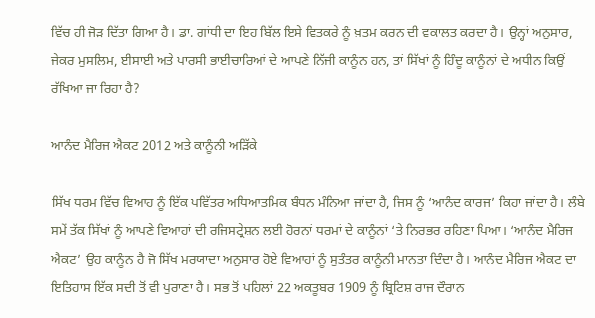ਵਿੱਚ ਹੀ ਜੋੜ ਦਿੱਤਾ ਗਿਆ ਹੈ। ਡਾ. ਗਾਂਧੀ ਦਾ ਇਹ ਬਿੱਲ ਇਸੇ ਵਿਤਕਰੇ ਨੂੰ ਖ਼ਤਮ ਕਰਨ ਦੀ ਵਕਾਲਤ ਕਰਦਾ ਹੈ। ਉਨ੍ਹਾਂ ਅਨੁਸਾਰ, ਜੇਕਰ ਮੁਸਲਿਮ, ਈਸਾਈ ਅਤੇ ਪਾਰਸੀ ਭਾਈਚਾਰਿਆਂ ਦੇ ਆਪਣੇ ਨਿੱਜੀ ਕਾਨੂੰਨ ਹਨ, ਤਾਂ ਸਿੱਖਾਂ ਨੂੰ ਹਿੰਦੂ ਕਾਨੂੰਨਾਂ ਦੇ ਅਧੀਨ ਕਿਉਂ ਰੱਖਿਆ ਜਾ ਰਿਹਾ ਹੈ?

ਆਨੰਦ ਮੈਰਿਜ ਐਕਟ 2012 ਅਤੇ ਕਾਨੂੰਨੀ ਅੜਿੱਕੇ

ਸਿੱਖ ਧਰਮ ਵਿੱਚ ਵਿਆਹ ਨੂੰ ਇੱਕ ਪਵਿੱਤਰ ਅਧਿਆਤਮਿਕ ਬੰਧਨ ਮੰਨਿਆ ਜਾਂਦਾ ਹੈ, ਜਿਸ ਨੂੰ ‘ਆਨੰਦ ਕਾਰਜ’ ਕਿਹਾ ਜਾਂਦਾ ਹੈ। ਲੰਬੇ ਸਮੇਂ ਤੱਕ ਸਿੱਖਾਂ ਨੂੰ ਆਪਣੇ ਵਿਆਹਾਂ ਦੀ ਰਜਿਸਟ੍ਰੇਸ਼ਨ ਲਈ ਹੋਰਨਾਂ ਧਰਮਾਂ ਦੇ ਕਾਨੂੰਨਾਂ ‘ਤੇ ਨਿਰਭਰ ਰਹਿਣਾ ਪਿਆ। ‘ਆਨੰਦ ਮੈਰਿਜ ਐਕਟ’ ਉਹ ਕਾਨੂੰਨ ਹੈ ਜੋ ਸਿੱਖ ਮਰਯਾਦਾ ਅਨੁਸਾਰ ਹੋਏ ਵਿਆਹਾਂ ਨੂੰ ਸੁਤੰਤਰ ਕਾਨੂੰਨੀ ਮਾਨਤਾ ਦਿੰਦਾ ਹੈ। ਆਨੰਦ ਮੈਰਿਜ ਐਕਟ ਦਾ ਇਤਿਹਾਸ ਇੱਕ ਸਦੀ ਤੋਂ ਵੀ ਪੁਰਾਣਾ ਹੈ। ਸਭ ਤੋਂ ਪਹਿਲਾਂ 22 ਅਕਤੂਬਰ 1909 ਨੂੰ ਬ੍ਰਿਟਿਸ਼ ਰਾਜ ਦੌਰਾਨ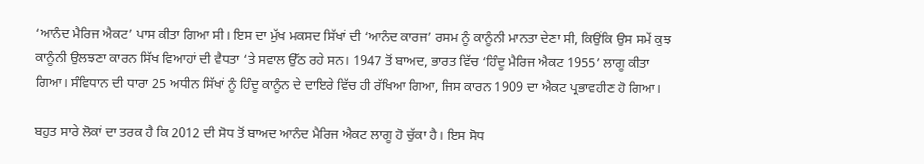‘ਆਨੰਦ ਮੈਰਿਜ ਐਕਟ’ ਪਾਸ ਕੀਤਾ ਗਿਆ ਸੀ। ਇਸ ਦਾ ਮੁੱਖ ਮਕਸਦ ਸਿੱਖਾਂ ਦੀ ‘ਆਨੰਦ ਕਾਰਜ’ ਰਸਮ ਨੂੰ ਕਾਨੂੰਨੀ ਮਾਨਤਾ ਦੇਣਾ ਸੀ, ਕਿਉਂਕਿ ਉਸ ਸਮੇਂ ਕੁਝ ਕਾਨੂੰਨੀ ਉਲਝਣਾ ਕਾਰਨ ਸਿੱਖ ਵਿਆਹਾਂ ਦੀ ਵੈਧਤਾ ‘ਤੇ ਸਵਾਲ ਉੱਠ ਰਹੇ ਸਨ। 1947 ਤੋਂ ਬਾਅਦ, ਭਾਰਤ ਵਿੱਚ ‘ਹਿੰਦੂ ਮੈਰਿਜ ਐਕਟ 1955’ ਲਾਗੂ ਕੀਤਾ ਗਿਆ। ਸੰਵਿਧਾਨ ਦੀ ਧਾਰਾ 25 ਅਧੀਨ ਸਿੱਖਾਂ ਨੂੰ ਹਿੰਦੂ ਕਾਨੂੰਨ ਦੇ ਦਾਇਰੇ ਵਿੱਚ ਹੀ ਰੱਖਿਆ ਗਿਆ, ਜਿਸ ਕਾਰਨ 1909 ਦਾ ਐਕਟ ਪ੍ਰਭਾਵਹੀਣ ਹੋ ਗਿਆ।

ਬਹੁਤ ਸਾਰੇ ਲੋਕਾਂ ਦਾ ਤਰਕ ਹੈ ਕਿ 2012 ਦੀ ਸੋਧ ਤੋਂ ਬਾਅਦ ਆਨੰਦ ਮੈਰਿਜ ਐਕਟ ਲਾਗੂ ਹੋ ਚੁੱਕਾ ਹੈ। ਇਸ ਸੋਧ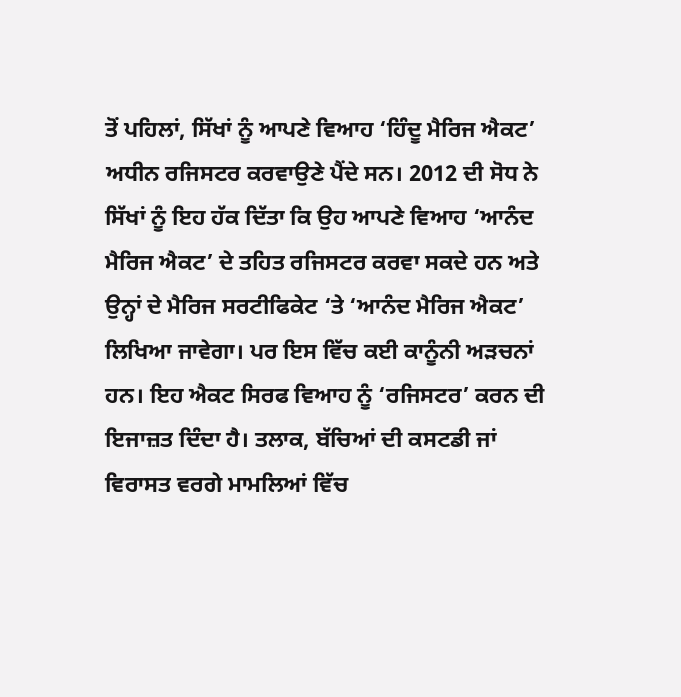ਤੋਂ ਪਹਿਲਾਂ, ਸਿੱਖਾਂ ਨੂੰ ਆਪਣੇ ਵਿਆਹ ‘ਹਿੰਦੂ ਮੈਰਿਜ ਐਕਟ’ ਅਧੀਨ ਰਜਿਸਟਰ ਕਰਵਾਉਣੇ ਪੈਂਦੇ ਸਨ। 2012 ਦੀ ਸੋਧ ਨੇ ਸਿੱਖਾਂ ਨੂੰ ਇਹ ਹੱਕ ਦਿੱਤਾ ਕਿ ਉਹ ਆਪਣੇ ਵਿਆਹ ‘ਆਨੰਦ ਮੈਰਿਜ ਐਕਟ’ ਦੇ ਤਹਿਤ ਰਜਿਸਟਰ ਕਰਵਾ ਸਕਦੇ ਹਨ ਅਤੇ ਉਨ੍ਹਾਂ ਦੇ ਮੈਰਿਜ ਸਰਟੀਫਿਕੇਟ ‘ਤੇ ‘ਆਨੰਦ ਮੈਰਿਜ ਐਕਟ’ ਲਿਖਿਆ ਜਾਵੇਗਾ। ਪਰ ਇਸ ਵਿੱਚ ਕਈ ਕਾਨੂੰਨੀ ਅੜਚਨਾਂ ਹਨ। ਇਹ ਐਕਟ ਸਿਰਫ ਵਿਆਹ ਨੂੰ ‘ਰਜਿਸਟਰ’ ਕਰਨ ਦੀ ਇਜਾਜ਼ਤ ਦਿੰਦਾ ਹੈ। ਤਲਾਕ, ਬੱਚਿਆਂ ਦੀ ਕਸਟਡੀ ਜਾਂ ਵਿਰਾਸਤ ਵਰਗੇ ਮਾਮਲਿਆਂ ਵਿੱਚ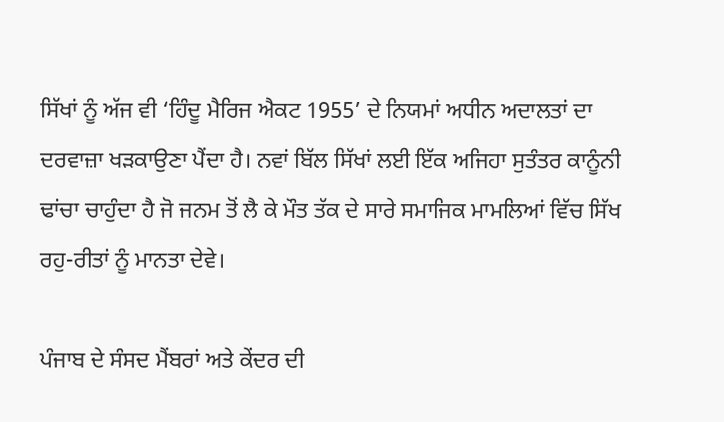ਸਿੱਖਾਂ ਨੂੰ ਅੱਜ ਵੀ ‘ਹਿੰਦੂ ਮੈਰਿਜ ਐਕਟ 1955’ ਦੇ ਨਿਯਮਾਂ ਅਧੀਨ ਅਦਾਲਤਾਂ ਦਾ ਦਰਵਾਜ਼ਾ ਖੜਕਾਉਣਾ ਪੈਂਦਾ ਹੈ। ਨਵਾਂ ਬਿੱਲ ਸਿੱਖਾਂ ਲਈ ਇੱਕ ਅਜਿਹਾ ਸੁਤੰਤਰ ਕਾਨੂੰਨੀ ਢਾਂਚਾ ਚਾਹੁੰਦਾ ਹੈ ਜੋ ਜਨਮ ਤੋਂ ਲੈ ਕੇ ਮੌਤ ਤੱਕ ਦੇ ਸਾਰੇ ਸਮਾਜਿਕ ਮਾਮਲਿਆਂ ਵਿੱਚ ਸਿੱਖ ਰਹੁ-ਰੀਤਾਂ ਨੂੰ ਮਾਨਤਾ ਦੇਵੇ।

ਪੰਜਾਬ ਦੇ ਸੰਸਦ ਮੈਂਬਰਾਂ ਅਤੇ ਕੇਂਦਰ ਦੀ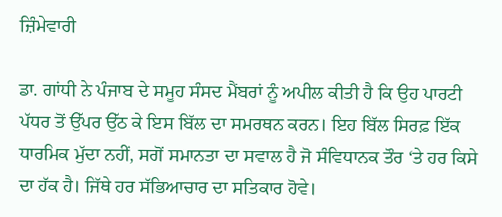ਜ਼ਿੰਮੇਵਾਰੀ

ਡਾ. ਗਾਂਧੀ ਨੇ ਪੰਜਾਬ ਦੇ ਸਮੂਹ ਸੰਸਦ ਮੈਂਬਰਾਂ ਨੂੰ ਅਪੀਲ ਕੀਤੀ ਹੈ ਕਿ ਉਹ ਪਾਰਟੀ ਪੱਧਰ ਤੋਂ ਉੱਪਰ ਉੱਠ ਕੇ ਇਸ ਬਿੱਲ ਦਾ ਸਮਰਥਨ ਕਰਨ। ਇਹ ਬਿੱਲ ਸਿਰਫ਼ ਇੱਕ ਧਾਰਮਿਕ ਮੁੱਦਾ ਨਹੀਂ, ਸਗੋਂ ਸਮਾਨਤਾ ਦਾ ਸਵਾਲ ਹੈ ਜੋ ਸੰਵਿਧਾਨਕ ਤੌਰ ‘ਤੇ ਹਰ ਕਿਸੇ ਦਾ ਹੱਕ ਹੈ। ਜਿੱਥੇ ਹਰ ਸੱਭਿਆਚਾਰ ਦਾ ਸਤਿਕਾਰ ਹੋਵੇ।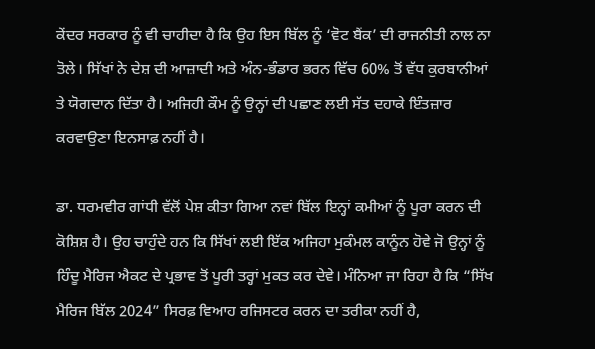ਕੇਂਦਰ ਸਰਕਾਰ ਨੂੰ ਵੀ ਚਾਹੀਦਾ ਹੈ ਕਿ ਉਹ ਇਸ ਬਿੱਲ ਨੂੰ ‘ਵੋਟ ਬੈਂਕ’ ਦੀ ਰਾਜਨੀਤੀ ਨਾਲ ਨਾ ਤੋਲੇ। ਸਿੱਖਾਂ ਨੇ ਦੇਸ਼ ਦੀ ਆਜ਼ਾਦੀ ਅਤੇ ਅੰਨ-ਭੰਡਾਰ ਭਰਨ ਵਿੱਚ 60% ਤੋਂ ਵੱਧ ਕੁਰਬਾਨੀਆਂ ਤੇ ਯੋਗਦਾਨ ਦਿੱਤਾ ਹੈ। ਅਜਿਹੀ ਕੌਮ ਨੂੰ ਉਨ੍ਹਾਂ ਦੀ ਪਛਾਣ ਲਈ ਸੱਤ ਦਹਾਕੇ ਇੰਤਜ਼ਾਰ ਕਰਵਾਉਣਾ ਇਨਸਾਫ਼ ਨਹੀਂ ਹੈ।

ਡਾ. ਧਰਮਵੀਰ ਗਾਂਧੀ ਵੱਲੋਂ ਪੇਸ਼ ਕੀਤਾ ਗਿਆ ਨਵਾਂ ਬਿੱਲ ਇਨ੍ਹਾਂ ਕਮੀਆਂ ਨੂੰ ਪੂਰਾ ਕਰਨ ਦੀ ਕੋਸ਼ਿਸ਼ ਹੈ। ਉਹ ਚਾਹੁੰਦੇ ਹਨ ਕਿ ਸਿੱਖਾਂ ਲਈ ਇੱਕ ਅਜਿਹਾ ਮੁਕੰਮਲ ਕਾਨੂੰਨ ਹੋਵੇ ਜੋ ਉਨ੍ਹਾਂ ਨੂੰ ਹਿੰਦੂ ਮੈਰਿਜ ਐਕਟ ਦੇ ਪ੍ਰਭਾਵ ਤੋਂ ਪੂਰੀ ਤਰ੍ਹਾਂ ਮੁਕਤ ਕਰ ਦੇਵੇ। ਮੰਨਿਆ ਜਾ ਰਿਹਾ ਹੈ ਕਿ “ਸਿੱਖ ਮੈਰਿਜ ਬਿੱਲ 2024” ਸਿਰਫ਼ ਵਿਆਹ ਰਜਿਸਟਰ ਕਰਨ ਦਾ ਤਰੀਕਾ ਨਹੀਂ ਹੈ,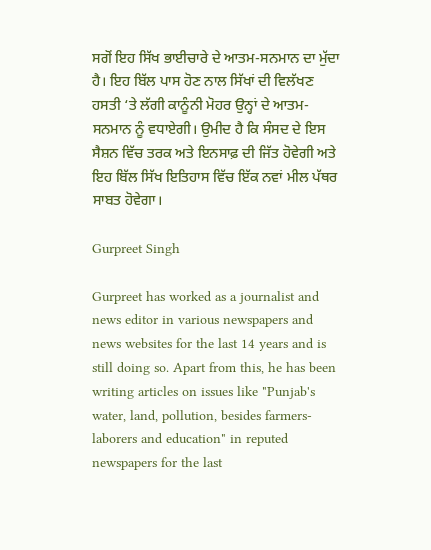ਸਗੋਂ ਇਹ ਸਿੱਖ ਭਾਈਚਾਰੇ ਦੇ ਆਤਮ-ਸਨਮਾਨ ਦਾ ਮੁੱਦਾ ਹੈ। ਇਹ ਬਿੱਲ ਪਾਸ ਹੋਣ ਨਾਲ ਸਿੱਖਾਂ ਦੀ ਵਿਲੱਖਣ ਹਸਤੀ ‘ਤੇ ਲੱਗੀ ਕਾਨੂੰਨੀ ਮੋਹਰ ਉਨ੍ਹਾਂ ਦੇ ਆਤਮ-ਸਨਮਾਨ ਨੂੰ ਵਧਾਏਗੀ। ਉਮੀਦ ਹੈ ਕਿ ਸੰਸਦ ਦੇ ਇਸ ਸੈਸ਼ਨ ਵਿੱਚ ਤਰਕ ਅਤੇ ਇਨਸਾਫ਼ ਦੀ ਜਿੱਤ ਹੋਵੇਗੀ ਅਤੇ ਇਹ ਬਿੱਲ ਸਿੱਖ ਇਤਿਹਾਸ ਵਿੱਚ ਇੱਕ ਨਵਾਂ ਮੀਲ ਪੱਥਰ ਸਾਬਤ ਹੋਵੇਗਾ।

Gurpreet Singh

Gurpreet has worked as a journalist and news editor in various newspapers and news websites for the last 14 years and is still doing so. Apart from this, he has been writing articles on issues like "Punjab's water, land, pollution, besides farmers-laborers and education" in reputed newspapers for the last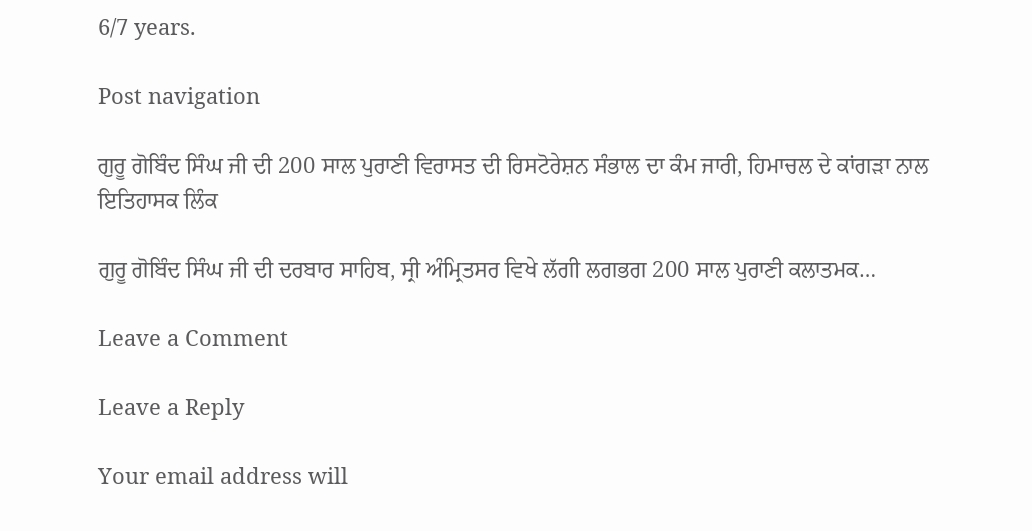6/7 years.

Post navigation

ਗੁਰੂ ਗੋਬਿੰਦ ਸਿੰਘ ਜੀ ਦੀ 200 ਸਾਲ ਪੁਰਾਣੀ ਵਿਰਾਸਤ ਦੀ ਰਿਸਟੋਰੇਸ਼ਨ ਸੰਭਾਲ ਦਾ ਕੰਮ ਜਾਰੀ, ਹਿਮਾਚਲ ਦੇ ਕਾਂਗੜਾ ਨਾਲ ਇਤਿਹਾਸਕ ਲਿੰਕ

ਗੁਰੂ ਗੋਬਿੰਦ ਸਿੰਘ ਜੀ ਦੀ ਦਰਬਾਰ ਸਾਹਿਬ, ਸ੍ਰੀ ਅੰਮ੍ਰਿਤਸਰ ਵਿਖੇ ਲੱਗੀ ਲਗਭਗ 200 ਸਾਲ ਪੁਰਾਣੀ ਕਲਾਤਮਕ…

Leave a Comment

Leave a Reply

Your email address will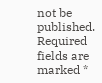not be published. Required fields are marked *